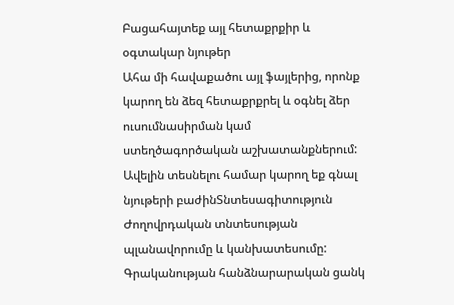Բացահայտեք այլ հետաքրքիր և օգտակար նյութեր
Ահա մի հավաքածու այլ ֆայլերից, որոնք կարող են ձեզ հետաքրքրել և օգնել ձեր ուսումնասիրման կամ ստեղծագործական աշխատանքներում: Ավելին տեսնելու համար կարող եք գնալ նյութերի բաժինՏնտեսագիտություն
Ժողովրդական տնտեսության պլանավորումը և կանխատեսումը: Գրականության հանձնարարական ցանկ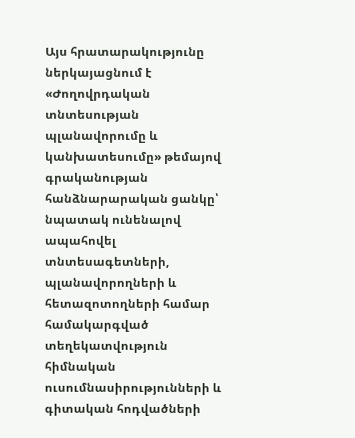Այս հրատարակությունը ներկայացնում է «Ժողովրդական տնտեսության պլանավորումը և կանխատեսումը» թեմայով գրականության հանձնարարական ցանկը՝ նպատակ ունենալով ապահովել տնտեսագետների, պլանավորողների և հետազոտողների համար համակարգված տեղեկատվություն հիմնական ուսումնասիրությունների և գիտական հոդվածների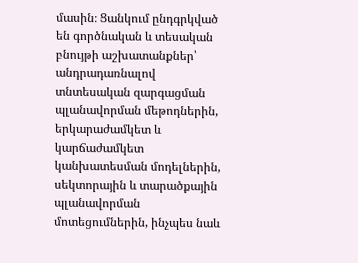մասին։ Ցանկում ընդգրկված են գործնական և տեսական բնույթի աշխատանքներ՝ անդրադառնալով տնտեսական զարգացման պլանավորման մեթոդներին, երկարաժամկետ և կարճաժամկետ կանխատեսման մոդելներին, սեկտորային և տարածքային պլանավորման մոտեցումներին, ինչպես նաև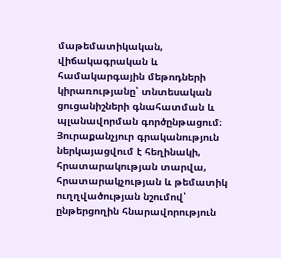մաթեմատիկական, վիճակագրական և համակարգային մեթոդների կիրառությանը՝ տնտեսական ցուցանիշների գնահատման և պլանավորման գործընթացում։ Յուրաքանչյուր գրականություն ներկայացվում է հեղինակի, հրատարակության տարվա, հրատարակչության և թեմատիկ ուղղվածության նշումով՝ ընթերցողին հնարավորություն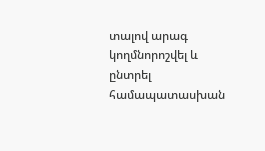տալով արագ կողմնորոշվել և ընտրել համապատասխան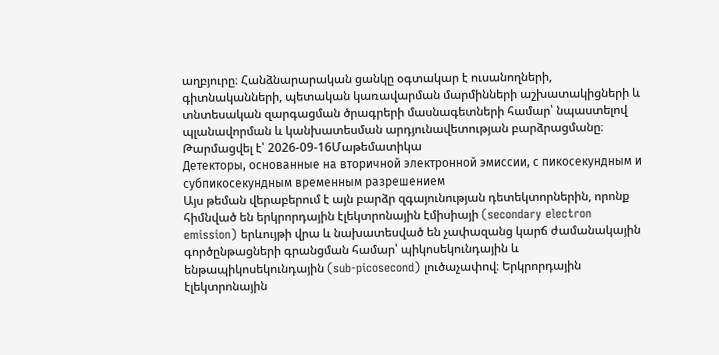աղբյուրը։ Հանձնարարական ցանկը օգտակար է ուսանողների, գիտնականների, պետական կառավարման մարմինների աշխատակիցների և տնտեսական զարգացման ծրագրերի մասնագետների համար՝ նպաստելով պլանավորման և կանխատեսման արդյունավետության բարձրացմանը։
Թարմացվել է՝ 2026-09-16Մաթեմատիկա
Детекторы, основанные на вторичной электронной эмиссии, с пикосекундным и субпикосекундным временным разрешением
Այս թեման վերաբերում է այն բարձր զգայունության դետեկտորներին, որոնք հիմնված են երկրորդային էլեկտրոնային էմիսիայի (secondary electron emission) երևույթի վրա և նախատեսված են չափազանց կարճ ժամանակային գործընթացների գրանցման համար՝ պիկոսեկունդային և ենթապիկոսեկունդային (sub-picosecond) լուծաչափով։ Երկրորդային էլեկտրոնային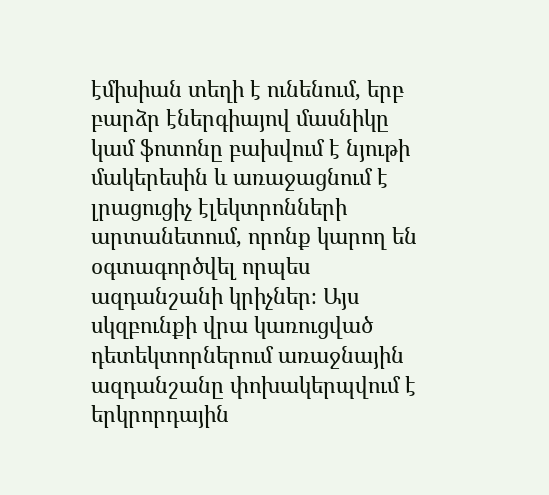էմիսիան տեղի է ունենում, երբ բարձր էներգիայով մասնիկը կամ ֆոտոնը բախվում է նյութի մակերեսին և առաջացնում է լրացուցիչ էլեկտրոնների արտանետում, որոնք կարող են օգտագործվել որպես ազդանշանի կրիչներ։ Այս սկզբունքի վրա կառուցված դետեկտորներում առաջնային ազդանշանը փոխակերպվում է երկրորդային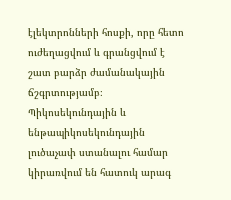էլեկտրոնների հոսքի, որը հետո ուժեղացվում և գրանցվում է շատ բարձր ժամանակային ճշգրտությամբ։ Պիկոսեկունդային և ենթապիկոսեկունդային լուծաչափ ստանալու համար կիրառվում են հատուկ արագ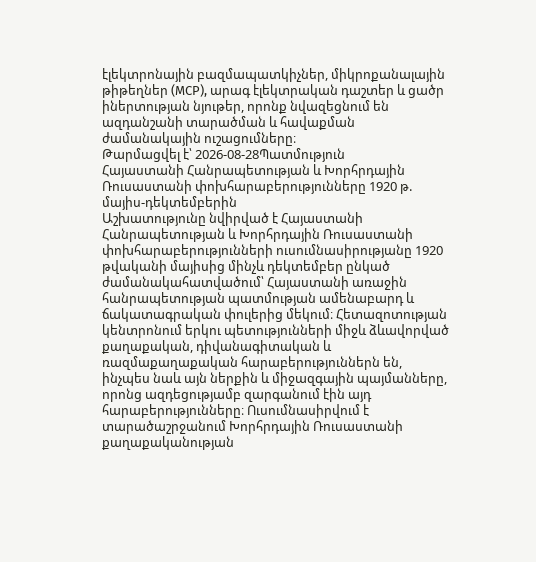էլեկտրոնային բազմապատկիչներ, միկրոքանալային թիթեղներ (MCP), արագ էլեկտրական դաշտեր և ցածր իներտության նյութեր, որոնք նվազեցնում են ազդանշանի տարածման և հավաքման ժամանակային ուշացումները։
Թարմացվել է՝ 2026-08-28Պատմություն
Հայաստանի Հանրապետության և Խորհրդային Ռուսաստանի փոխհարաբերությունները 1920 թ. մայիս-դեկտեմբերին
Աշխատությունը նվիրված է Հայաստանի Հանրապետության և Խորհրդային Ռուսաստանի փոխհարաբերությունների ուսումնասիրությանը 1920 թվականի մայիսից մինչև դեկտեմբեր ընկած ժամանակահատվածում՝ Հայաստանի առաջին հանրապետության պատմության ամենաբարդ և ճակատագրական փուլերից մեկում։ Հետազոտության կենտրոնում երկու պետությունների միջև ձևավորված քաղաքական, դիվանագիտական և ռազմաքաղաքական հարաբերություններն են, ինչպես նաև այն ներքին և միջազգային պայմանները, որոնց ազդեցությամբ զարգանում էին այդ հարաբերությունները։ Ուսումնասիրվում է տարածաշրջանում Խորհրդային Ռուսաստանի քաղաքականության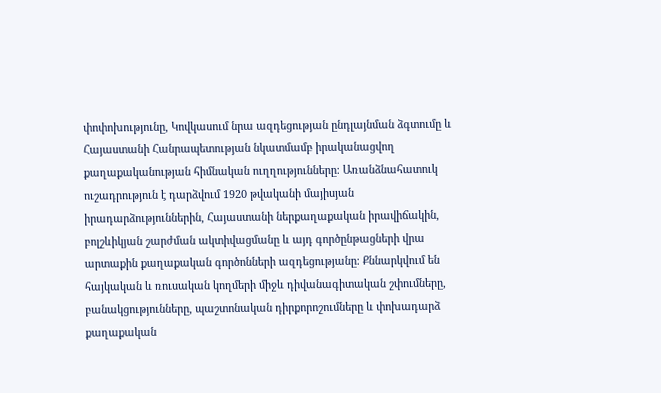փոփոխությունը, Կովկասում նրա ազդեցության ընդլայնման ձգտումը և Հայաստանի Հանրապետության նկատմամբ իրականացվող քաղաքականության հիմնական ուղղությունները։ Առանձնահատուկ ուշադրություն է դարձվում 1920 թվականի մայիսյան իրադարձություններին, Հայաստանի ներքաղաքական իրավիճակին, բոլշևիկյան շարժման ակտիվացմանը և այդ գործընթացների վրա արտաքին քաղաքական գործոնների ազդեցությանը։ Քննարկվում են հայկական և ռուսական կողմերի միջև դիվանագիտական շփումները, բանակցությունները, պաշտոնական դիրքորոշումները և փոխադարձ քաղաքական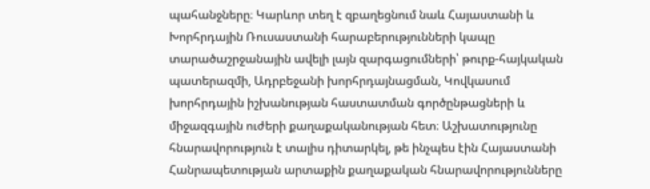պահանջները։ Կարևոր տեղ է զբաղեցնում նաև Հայաստանի և Խորհրդային Ռուսաստանի հարաբերությունների կապը տարածաշրջանային ավելի լայն զարգացումների՝ թուրք-հայկական պատերազմի, Ադրբեջանի խորհրդայնացման, Կովկասում խորհրդային իշխանության հաստատման գործընթացների և միջազգային ուժերի քաղաքականության հետ։ Աշխատությունը հնարավորություն է տալիս դիտարկել, թե ինչպես էին Հայաստանի Հանրապետության արտաքին քաղաքական հնարավորությունները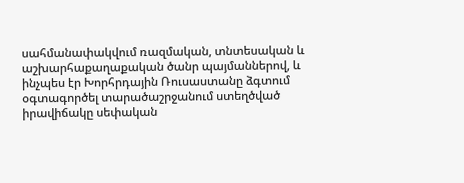սահմանափակվում ռազմական, տնտեսական և աշխարհաքաղաքական ծանր պայմաններով, և ինչպես էր Խորհրդային Ռուսաստանը ձգտում օգտագործել տարածաշրջանում ստեղծված իրավիճակը սեփական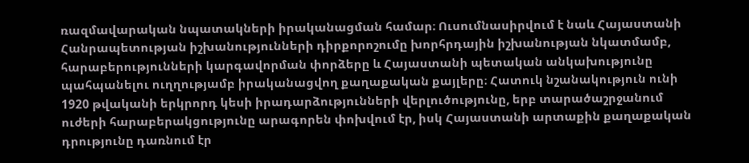ռազմավարական նպատակների իրականացման համար։ Ուսումնասիրվում է նաև Հայաստանի Հանրապետության իշխանությունների դիրքորոշումը խորհրդային իշխանության նկատմամբ, հարաբերությունների կարգավորման փորձերը և Հայաստանի պետական անկախությունը պահպանելու ուղղությամբ իրականացվող քաղաքական քայլերը։ Հատուկ նշանակություն ունի 1920 թվականի երկրորդ կեսի իրադարձությունների վերլուծությունը, երբ տարածաշրջանում ուժերի հարաբերակցությունը արագորեն փոխվում էր, իսկ Հայաստանի արտաքին քաղաքական դրությունը դառնում էր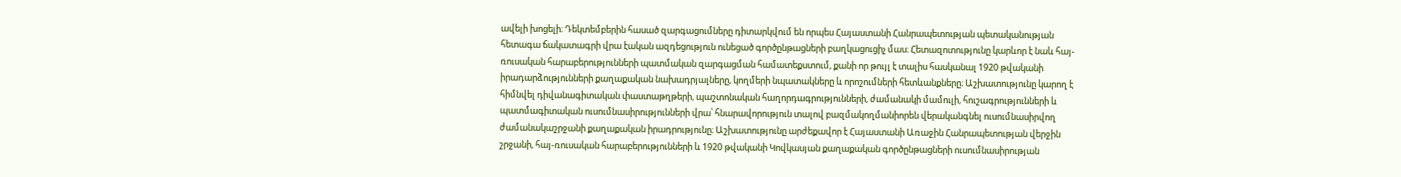ավելի խոցելի։ Դեկտեմբերին հասած զարգացումները դիտարկվում են որպես Հայաստանի Հանրապետության պետականության հետագա ճակատագրի վրա էական ազդեցություն ունեցած գործընթացների բաղկացուցիչ մաս։ Հետազոտությունը կարևոր է նաև հայ-ռուսական հարաբերությունների պատմական զարգացման համատեքստում, քանի որ թույլ է տալիս հասկանալ 1920 թվականի իրադարձությունների քաղաքական նախադրյալները, կողմերի նպատակները և որոշումների հետևանքները։ Աշխատությունը կարող է հիմնվել դիվանագիտական փաստաթղթերի, պաշտոնական հաղորդագրությունների, ժամանակի մամուլի, հուշագրությունների և պատմագիտական ուսումնասիրությունների վրա՝ հնարավորություն տալով բազմակողմանիորեն վերականգնել ուսումնասիրվող ժամանակաշրջանի քաղաքական իրադրությունը։ Աշխատությունը արժեքավոր է Հայաստանի Առաջին Հանրապետության վերջին շրջանի, հայ-ռուսական հարաբերությունների և 1920 թվականի Կովկասյան քաղաքական գործընթացների ուսումնասիրության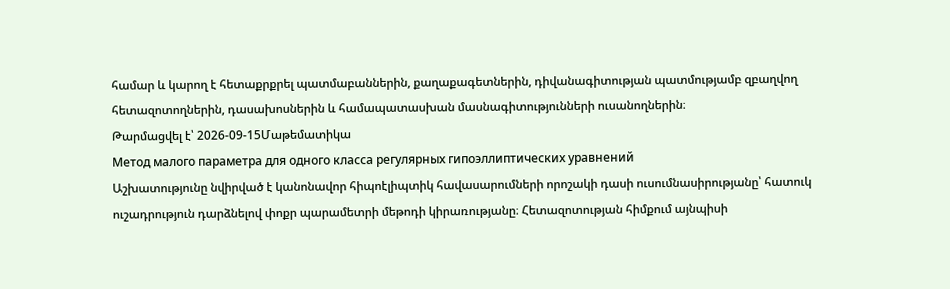համար և կարող է հետաքրքրել պատմաբաններին, քաղաքագետներին, դիվանագիտության պատմությամբ զբաղվող հետազոտողներին, դասախոսներին և համապատասխան մասնագիտությունների ուսանողներին։
Թարմացվել է՝ 2026-09-15Մաթեմատիկա
Метод малого параметра для одного класса регулярных гипоэллиптических уравнений
Աշխատությունը նվիրված է կանոնավոր հիպոէլիպտիկ հավասարումների որոշակի դասի ուսումնասիրությանը՝ հատուկ ուշադրություն դարձնելով փոքր պարամետրի մեթոդի կիրառությանը։ Հետազոտության հիմքում այնպիսի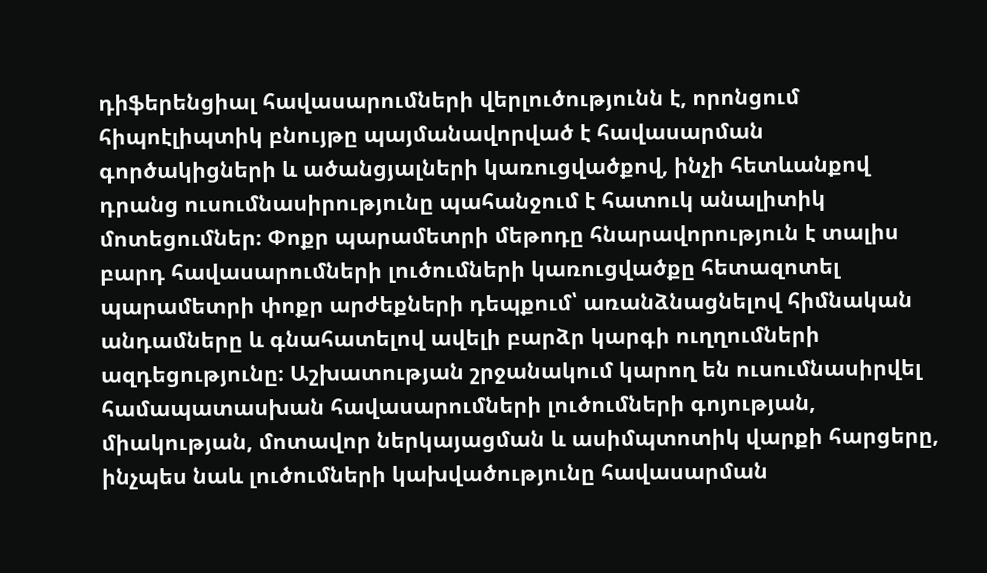դիֆերենցիալ հավասարումների վերլուծությունն է, որոնցում հիպոէլիպտիկ բնույթը պայմանավորված է հավասարման գործակիցների և ածանցյալների կառուցվածքով, ինչի հետևանքով դրանց ուսումնասիրությունը պահանջում է հատուկ անալիտիկ մոտեցումներ։ Փոքր պարամետրի մեթոդը հնարավորություն է տալիս բարդ հավասարումների լուծումների կառուցվածքը հետազոտել պարամետրի փոքր արժեքների դեպքում՝ առանձնացնելով հիմնական անդամները և գնահատելով ավելի բարձր կարգի ուղղումների ազդեցությունը։ Աշխատության շրջանակում կարող են ուսումնասիրվել համապատասխան հավասարումների լուծումների գոյության, միակության, մոտավոր ներկայացման և ասիմպտոտիկ վարքի հարցերը, ինչպես նաև լուծումների կախվածությունը հավասարման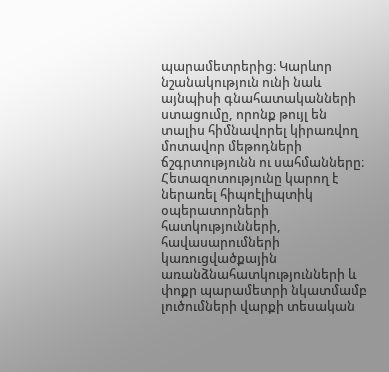պարամետրերից։ Կարևոր նշանակություն ունի նաև այնպիսի գնահատականների ստացումը, որոնք թույլ են տալիս հիմնավորել կիրառվող մոտավոր մեթոդների ճշգրտությունն ու սահմանները։ Հետազոտությունը կարող է ներառել հիպոէլիպտիկ օպերատորների հատկությունների, հավասարումների կառուցվածքային առանձնահատկությունների և փոքր պարամետրի նկատմամբ լուծումների վարքի տեսական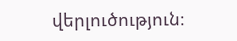վերլուծություն։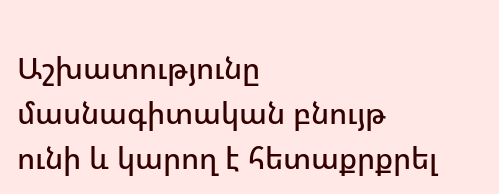Աշխատությունը մասնագիտական բնույթ ունի և կարող է հետաքրքրել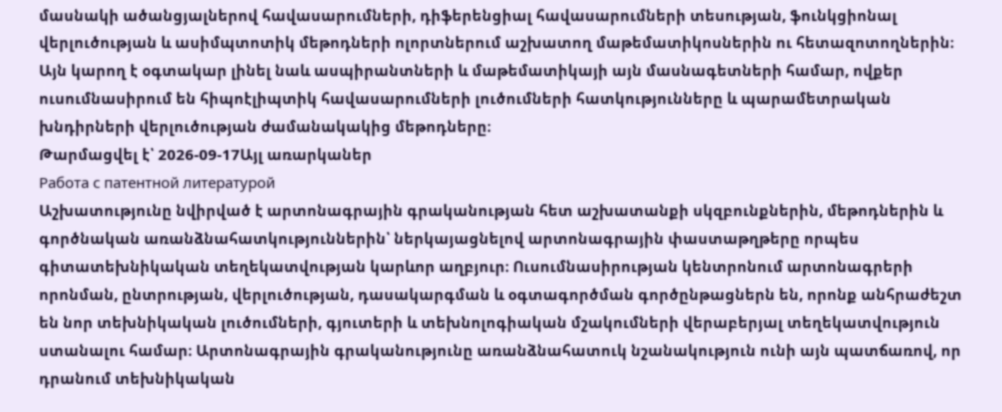մասնակի ածանցյալներով հավասարումների, դիֆերենցիալ հավասարումների տեսության, ֆունկցիոնալ վերլուծության և ասիմպտոտիկ մեթոդների ոլորտներում աշխատող մաթեմատիկոսներին ու հետազոտողներին։ Այն կարող է օգտակար լինել նաև ասպիրանտների և մաթեմատիկայի այն մասնագետների համար, ովքեր ուսումնասիրում են հիպոէլիպտիկ հավասարումների լուծումների հատկությունները և պարամետրական խնդիրների վերլուծության ժամանակակից մեթոդները։
Թարմացվել է՝ 2026-09-17Այլ առարկաներ
Работа с патентной литературой
Աշխատությունը նվիրված է արտոնագրային գրականության հետ աշխատանքի սկզբունքներին, մեթոդներին և գործնական առանձնահատկություններին՝ ներկայացնելով արտոնագրային փաստաթղթերը որպես գիտատեխնիկական տեղեկատվության կարևոր աղբյուր։ Ուսումնասիրության կենտրոնում արտոնագրերի որոնման, ընտրության, վերլուծության, դասակարգման և օգտագործման գործընթացներն են, որոնք անհրաժեշտ են նոր տեխնիկական լուծումների, գյուտերի և տեխնոլոգիական մշակումների վերաբերյալ տեղեկատվություն ստանալու համար։ Արտոնագրային գրականությունը առանձնահատուկ նշանակություն ունի այն պատճառով, որ դրանում տեխնիկական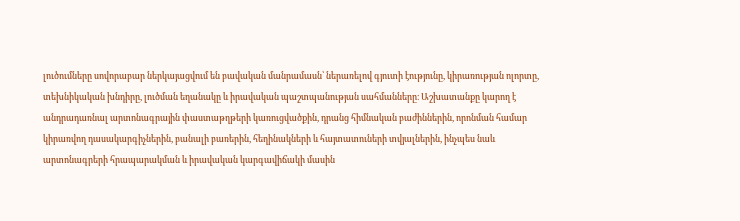լուծումները սովորաբար ներկայացվում են բավական մանրամասն՝ ներառելով գյուտի էությունը, կիրառության ոլորտը, տեխնիկական խնդիրը, լուծման եղանակը և իրավական պաշտպանության սահմանները։ Աշխատանքը կարող է անդրադառնալ արտոնագրային փաստաթղթերի կառուցվածքին, դրանց հիմնական բաժիններին, որոնման համար կիրառվող դասակարգիչներին, բանալի բառերին, հեղինակների և հայտատուների տվյալներին, ինչպես նաև արտոնագրերի հրապարակման և իրավական կարգավիճակի մասին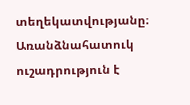տեղեկատվությանը։ Առանձնահատուկ ուշադրություն է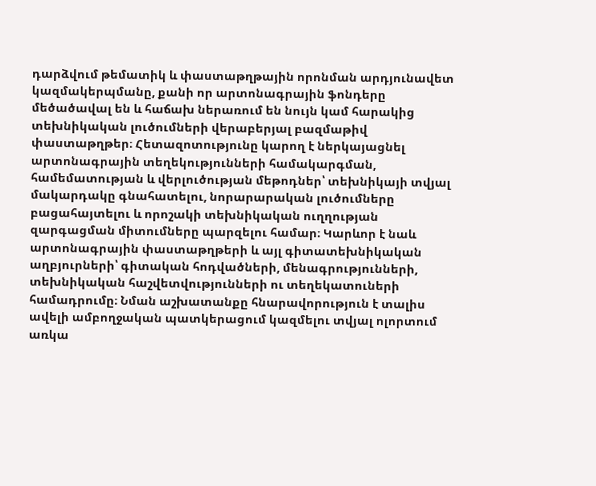դարձվում թեմատիկ և փաստաթղթային որոնման արդյունավետ կազմակերպմանը, քանի որ արտոնագրային ֆոնդերը մեծածավալ են և հաճախ ներառում են նույն կամ հարակից տեխնիկական լուծումների վերաբերյալ բազմաթիվ փաստաթղթեր։ Հետազոտությունը կարող է ներկայացնել արտոնագրային տեղեկությունների համակարգման, համեմատության և վերլուծության մեթոդներ՝ տեխնիկայի տվյալ մակարդակը գնահատելու, նորարարական լուծումները բացահայտելու և որոշակի տեխնիկական ուղղության զարգացման միտումները պարզելու համար։ Կարևոր է նաև արտոնագրային փաստաթղթերի և այլ գիտատեխնիկական աղբյուրների՝ գիտական հոդվածների, մենագրությունների, տեխնիկական հաշվետվությունների ու տեղեկատուների համադրումը։ Նման աշխատանքը հնարավորություն է տալիս ավելի ամբողջական պատկերացում կազմելու տվյալ ոլորտում առկա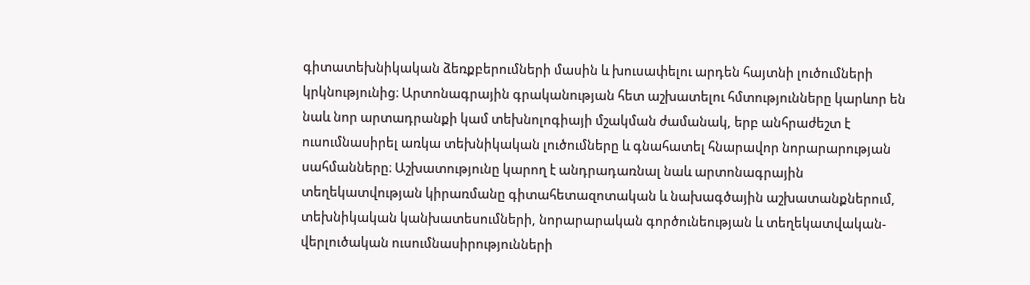գիտատեխնիկական ձեռքբերումների մասին և խուսափելու արդեն հայտնի լուծումների կրկնությունից։ Արտոնագրային գրականության հետ աշխատելու հմտությունները կարևոր են նաև նոր արտադրանքի կամ տեխնոլոգիայի մշակման ժամանակ, երբ անհրաժեշտ է ուսումնասիրել առկա տեխնիկական լուծումները և գնահատել հնարավոր նորարարության սահմանները։ Աշխատությունը կարող է անդրադառնալ նաև արտոնագրային տեղեկատվության կիրառմանը գիտահետազոտական և նախագծային աշխատանքներում, տեխնիկական կանխատեսումների, նորարարական գործունեության և տեղեկատվական-վերլուծական ուսումնասիրությունների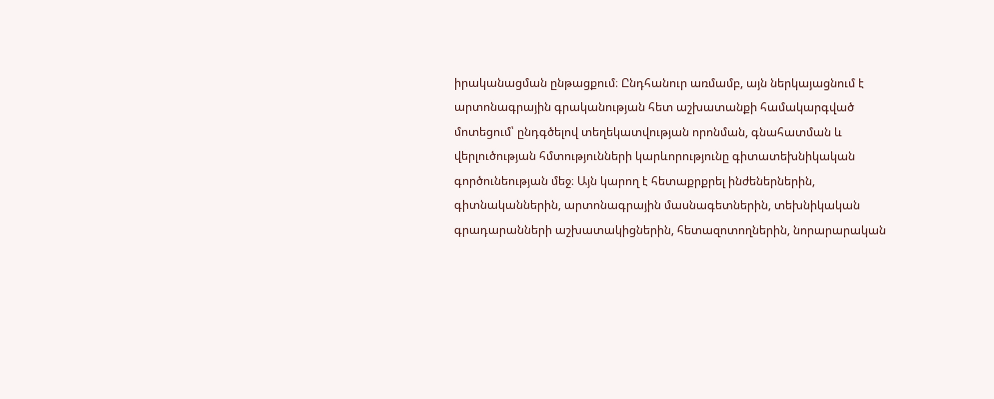իրականացման ընթացքում։ Ընդհանուր առմամբ, այն ներկայացնում է արտոնագրային գրականության հետ աշխատանքի համակարգված մոտեցում՝ ընդգծելով տեղեկատվության որոնման, գնահատման և վերլուծության հմտությունների կարևորությունը գիտատեխնիկական գործունեության մեջ։ Այն կարող է հետաքրքրել ինժեներներին, գիտնականներին, արտոնագրային մասնագետներին, տեխնիկական գրադարանների աշխատակիցներին, հետազոտողներին, նորարարական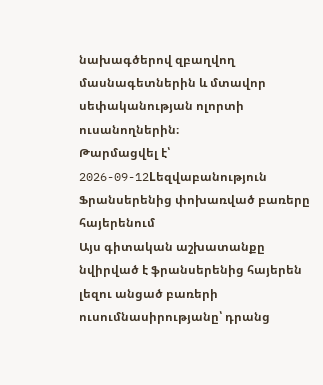նախագծերով զբաղվող մասնագետներին և մտավոր սեփականության ոլորտի ուսանողներին։
Թարմացվել է՝ 2026-09-12Lեզվաբանություն
Ֆրանսերենից փոխառված բառերը հայերենում
Այս գիտական աշխատանքը նվիրված է ֆրանսերենից հայերեն լեզու անցած բառերի ուսումնասիրությանը՝ դրանց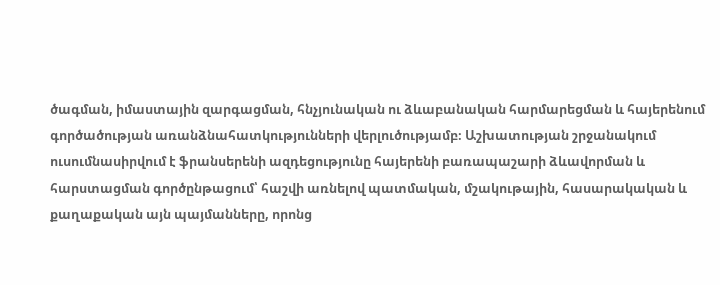ծագման, իմաստային զարգացման, հնչյունական ու ձևաբանական հարմարեցման և հայերենում գործածության առանձնահատկությունների վերլուծությամբ։ Աշխատության շրջանակում ուսումնասիրվում է ֆրանսերենի ազդեցությունը հայերենի բառապաշարի ձևավորման և հարստացման գործընթացում՝ հաշվի առնելով պատմական, մշակութային, հասարակական և քաղաքական այն պայմանները, որոնց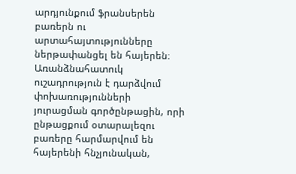արդյունքում ֆրանսերեն բառերն ու արտահայտությունները ներթափանցել են հայերեն։ Առանձնահատուկ ուշադրություն է դարձվում փոխառությունների յուրացման գործընթացին, որի ընթացքում օտարալեզու բառերը հարմարվում են հայերենի հնչյունական,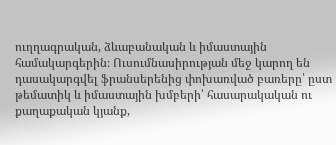ուղղագրական, ձևաբանական և իմաստային համակարգերին։ Ուսումնասիրության մեջ կարող են դասակարգվել ֆրանսերենից փոխառված բառերը՝ ըստ թեմատիկ և իմաստային խմբերի՝ հասարակական ու քաղաքական կյանք,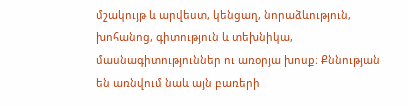մշակույթ և արվեստ, կենցաղ, նորաձևություն, խոհանոց, գիտություն և տեխնիկա, մասնագիտություններ ու առօրյա խոսք։ Քննության են առնվում նաև այն բառերի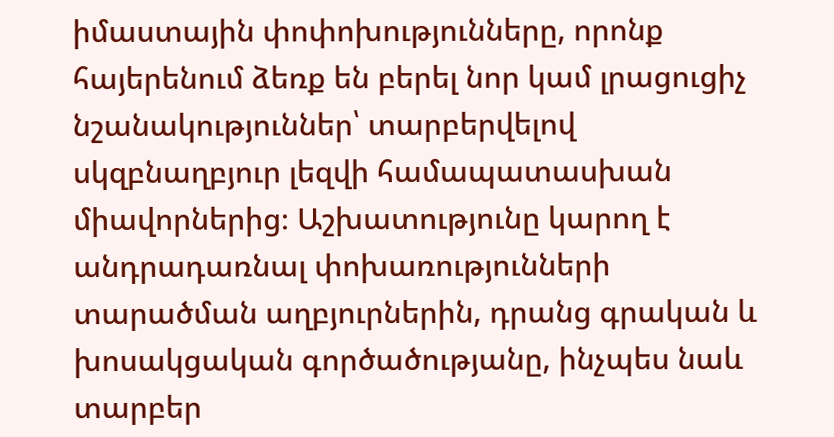իմաստային փոփոխությունները, որոնք հայերենում ձեռք են բերել նոր կամ լրացուցիչ նշանակություններ՝ տարբերվելով սկզբնաղբյուր լեզվի համապատասխան միավորներից։ Աշխատությունը կարող է անդրադառնալ փոխառությունների տարածման աղբյուրներին, դրանց գրական և խոսակցական գործածությանը, ինչպես նաև տարբեր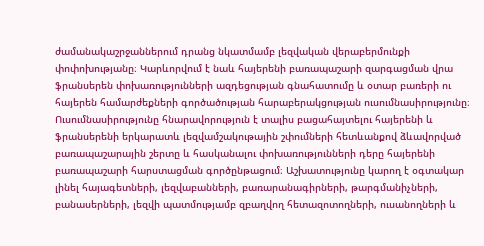ժամանակաշրջաններում դրանց նկատմամբ լեզվական վերաբերմունքի փոփոխությանը։ Կարևորվում է նաև հայերենի բառապաշարի զարգացման վրա ֆրանսերեն փոխառությունների ազդեցության գնահատումը և օտար բառերի ու հայերեն համարժեքների գործածության հարաբերակցության ուսումնասիրությունը։ Ուսումնասիրությունը հնարավորություն է տալիս բացահայտելու հայերենի և ֆրանսերենի երկարատև լեզվամշակութային շփումների հետևանքով ձևավորված բառապաշարային շերտը և հասկանալու փոխառությունների դերը հայերենի բառապաշարի հարստացման գործընթացում։ Աշխատությունը կարող է օգտակար լինել հայագետների, լեզվաբանների, բառարանագիրների, թարգմանիչների, բանասերների, լեզվի պատմությամբ զբաղվող հետազոտողների, ուսանողների և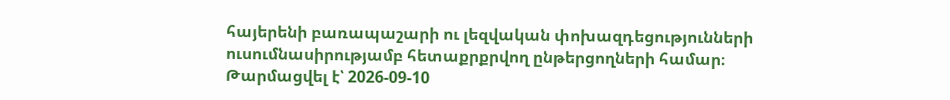հայերենի բառապաշարի ու լեզվական փոխազդեցությունների ուսումնասիրությամբ հետաքրքրվող ընթերցողների համար։
Թարմացվել է՝ 2026-09-10